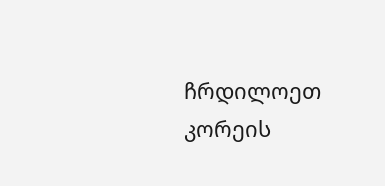ჩრდილოეთ კორეის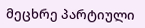მეცხრე პარტიული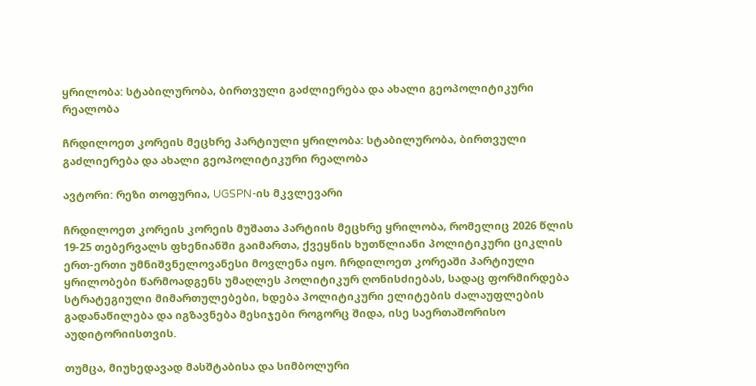ყრილობა: სტაბილურობა, ბირთვული გაძლიერება და ახალი გეოპოლიტიკური რეალობა

ჩრდილოეთ კორეის მეცხრე პარტიული ყრილობა: სტაბილურობა, ბირთვული გაძლიერება და ახალი გეოპოლიტიკური რეალობა

ავტორი: რეზი თოფურია, UGSPN-ის მკვლევარი

ჩრდილოეთ კორეის კორეის მუშათა პარტიის მეცხრე ყრილობა, რომელიც 2026 წლის 19-25 თებერვალს ფხენიანში გაიმართა, ქვეყნის ხუთწლიანი პოლიტიკური ციკლის ერთ-ერთი უმნიშვნელოვანესი მოვლენა იყო. ჩრდილოეთ კორეაში პარტიული ყრილობები წარმოადგენს უმაღლეს პოლიტიკურ ღონისძიებას, სადაც ფორმირდება სტრატეგიული მიმართულებები, ხდება პოლიტიკური ელიტების ძალაუფლების გადანაწილება და იგზავნება მესიჯები როგორც შიდა, ისე საერთაშორისო აუდიტორიისთვის.

თუმცა, მიუხედავად მასშტაბისა და სიმბოლური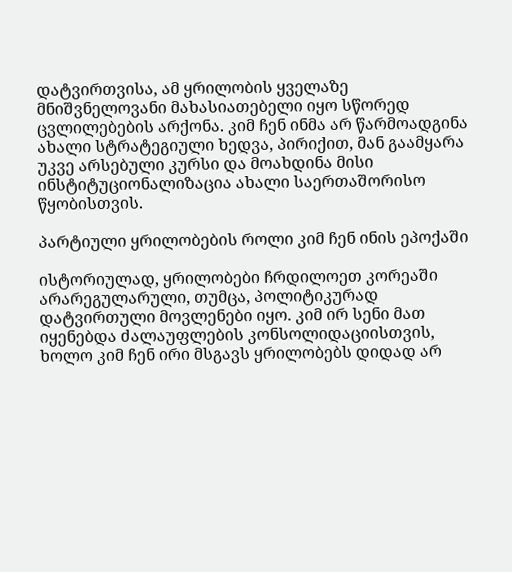დატვირთვისა, ამ ყრილობის ყველაზე მნიშვნელოვანი მახასიათებელი იყო სწორედ ცვლილებების არქონა. კიმ ჩენ ინმა არ წარმოადგინა ახალი სტრატეგიული ხედვა, პირიქით, მან გაამყარა უკვე არსებული კურსი და მოახდინა მისი ინსტიტუციონალიზაცია ახალი საერთაშორისო წყობისთვის.

პარტიული ყრილობების როლი კიმ ჩენ ინის ეპოქაში

ისტორიულად, ყრილობები ჩრდილოეთ კორეაში არარეგულარული, თუმცა, პოლიტიკურად დატვირთული მოვლენები იყო. კიმ ირ სენი მათ იყენებდა ძალაუფლების კონსოლიდაციისთვის, ხოლო კიმ ჩენ ირი მსგავს ყრილობებს დიდად არ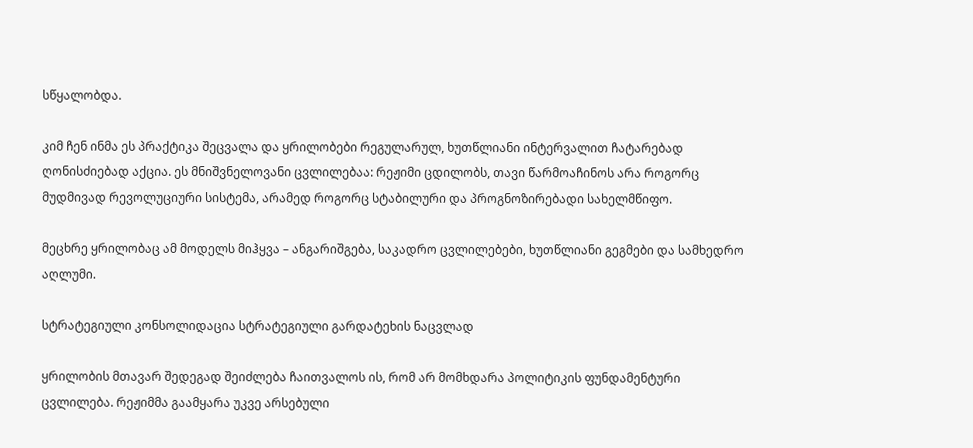სწყალობდა.

კიმ ჩენ ინმა ეს პრაქტიკა შეცვალა და ყრილობები რეგულარულ, ხუთწლიანი ინტერვალით ჩატარებად ღონისძიებად აქცია. ეს მნიშვნელოვანი ცვლილებაა: რეჟიმი ცდილობს, თავი წარმოაჩინოს არა როგორც მუდმივად რევოლუციური სისტემა, არამედ როგორც სტაბილური და პროგნოზირებადი სახელმწიფო.

მეცხრე ყრილობაც ამ მოდელს მიჰყვა – ანგარიშგება, საკადრო ცვლილებები, ხუთწლიანი გეგმები და სამხედრო აღლუმი.

სტრატეგიული კონსოლიდაცია სტრატეგიული გარდატეხის ნაცვლად

ყრილობის მთავარ შედეგად შეიძლება ჩაითვალოს ის, რომ არ მომხდარა პოლიტიკის ფუნდამენტური ცვლილება. რეჟიმმა გაამყარა უკვე არსებული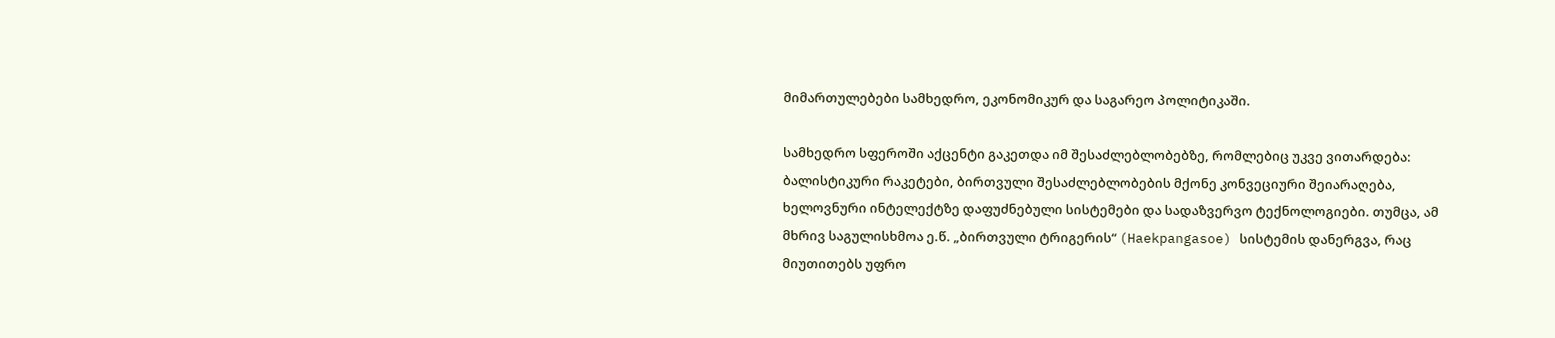მიმართულებები სამხედრო, ეკონომიკურ და საგარეო პოლიტიკაში.

სამხედრო სფეროში აქცენტი გაკეთდა იმ შესაძლებლობებზე, რომლებიც უკვე ვითარდება: ბალისტიკური რაკეტები, ბირთვული შესაძლებლობების მქონე კონვეციური შეიარაღება, ხელოვნური ინტელექტზე დაფუძნებული სისტემები და სადაზვერვო ტექნოლოგიები. თუმცა, ამ მხრივ საგულისხმოა ე.წ. „ბირთვული ტრიგერის“ (Haekpangasoe) სისტემის დანერგვა, რაც მიუთითებს უფრო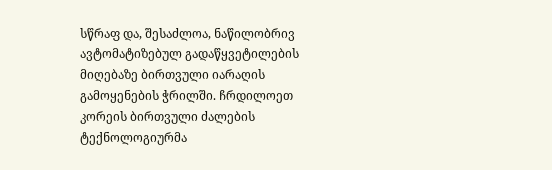სწრაფ და, შესაძლოა, ნაწილობრივ ავტომატიზებულ გადაწყვეტილების მიღებაზე ბირთვული იარაღის გამოყენების ჭრილში. ჩრდილოეთ კორეის ბირთვული ძალების ტექნოლოგიურმა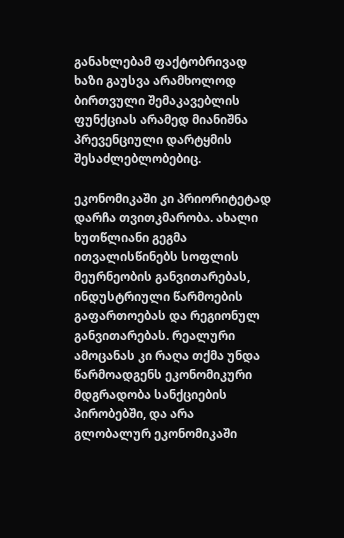განახლებამ ფაქტობრივად ხაზი გაუსვა არამხოლოდ ბირთვული შემაკავებლის ფუნქციას არამედ მიანიშნა პრევენციული დარტყმის შესაძლებლობებიც.

ეკონომიკაში კი პრიორიტეტად დარჩა თვითკმარობა. ახალი ხუთწლიანი გეგმა ითვალისწინებს სოფლის მეურნეობის განვითარებას, ინდუსტრიული წარმოების გაფართოებას და რეგიონულ განვითარებას. რეალური ამოცანას კი რაღა თქმა უნდა წარმოადგენს ეკონომიკური მდგრადობა სანქციების პირობებში, და არა გლობალურ ეკონომიკაში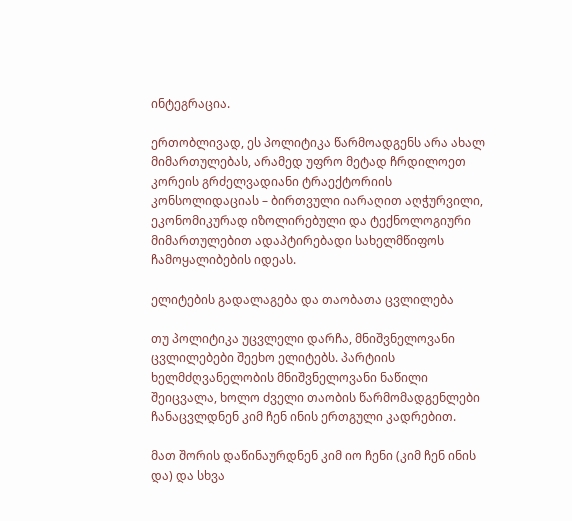ინტეგრაცია.

ერთობლივად, ეს პოლიტიკა წარმოადგენს არა ახალ მიმართულებას, არამედ უფრო მეტად ჩრდილოეთ კორეის გრძელვადიანი ტრაექტორიის კონსოლიდაციას – ბირთვული იარაღით აღჭურვილი, ეკონომიკურად იზოლირებული და ტექნოლოგიური მიმართულებით ადაპტირებადი სახელმწიფოს ჩამოყალიბების იდეას.

ელიტების გადალაგება და თაობათა ცვლილება

თუ პოლიტიკა უცვლელი დარჩა, მნიშვნელოვანი ცვლილებები შეეხო ელიტებს. პარტიის ხელმძღვანელობის მნიშვნელოვანი ნაწილი შეიცვალა, ხოლო ძველი თაობის წარმომადგენლები ჩანაცვლდნენ კიმ ჩენ ინის ერთგული კადრებით.

მათ შორის დაწინაურდნენ კიმ იო ჩენი (კიმ ჩენ ინის და) და სხვა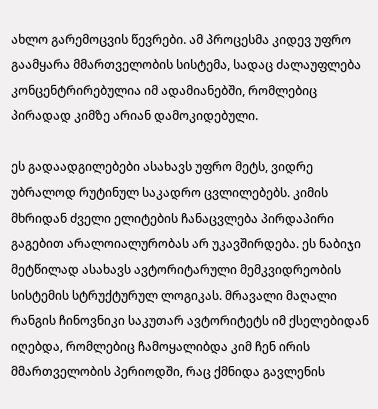ახლო გარემოცვის წევრები. ამ პროცესმა კიდევ უფრო გაამყარა მმართველობის სისტემა, სადაც ძალაუფლება კონცენტრირებულია იმ ადამიანებში, რომლებიც პირადად კიმზე არიან დამოკიდებული.

ეს გადაადგილებები ასახავს უფრო მეტს, ვიდრე უბრალოდ რუტინულ საკადრო ცვლილებებს. კიმის მხრიდან ძველი ელიტების ჩანაცვლება პირდაპირი გაგებით არალოიალურობას არ უკავშირდება. ეს ნაბიჯი მეტწილად ასახავს ავტორიტარული მემკვიდრეობის სისტემის სტრუქტურულ ლოგიკას. მრავალი მაღალი რანგის ჩინოვნიკი საკუთარ ავტორიტეტს იმ ქსელებიდან იღებდა, რომლებიც ჩამოყალიბდა კიმ ჩენ ირის მმართველობის პერიოდში, რაც ქმნიდა გავლენის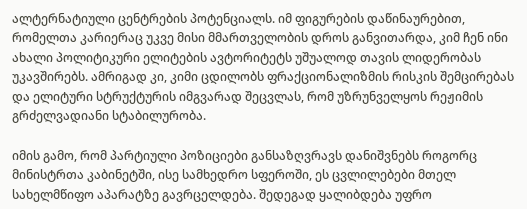ალტერნატიული ცენტრების პოტენციალს. იმ ფიგურების დაწინაურებით, რომელთა კარიერაც უკვე მისი მმართველობის დროს განვითარდა, კიმ ჩენ ინი ახალი პოლიტიკური ელიტების ავტორიტეტს უშუალოდ თავის ლიდერობას უკავშირებს. ამრიგად კი, კიმი ცდილობს ფრაქციონალიზმის რისკის შემცირებას და ელიტური სტრუქტურის იმგვარად შეცვლას, რომ უზრუნველყოს რეჟიმის გრძელვადიანი სტაბილურობა.

იმის გამო, რომ პარტიული პოზიციები განსაზღვრავს დანიშვნებს როგორც მინისტრთა კაბინეტში, ისე სამხედრო სფეროში, ეს ცვლილებები მთელ სახელმწიფო აპარატზე გავრცელდება. შედეგად ყალიბდება უფრო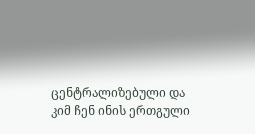ცენტრალიზებული და კიმ ჩენ ინის ერთგული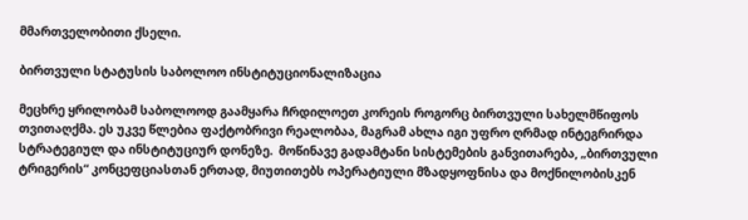მმართველობითი ქსელი.

ბირთვული სტატუსის საბოლოო ინსტიტუციონალიზაცია

მეცხრე ყრილობამ საბოლოოდ გაამყარა ჩრდილოეთ კორეის როგორც ბირთვული სახელმწიფოს თვითაღქმა. ეს უკვე წლებია ფაქტობრივი რეალობაა, მაგრამ ახლა იგი უფრო ღრმად ინტეგრირდა სტრატეგიულ და ინსტიტუციურ დონეზე.  მოწინავე გადამტანი სისტემების განვითარება, „ბირთვული ტრიგერის“ კონცეფციასთან ერთად, მიუთითებს ოპერატიული მზადყოფნისა და მოქნილობისკენ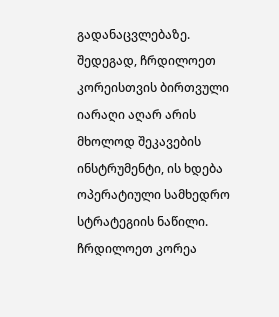გადანაცვლებაზე. შედეგად, ჩრდილოეთ კორეისთვის ბირთვული იარაღი აღარ არის მხოლოდ შეკავების ინსტრუმენტი, ის ხდება ოპერატიული სამხედრო სტრატეგიის ნაწილი.  ჩრდილოეთ კორეა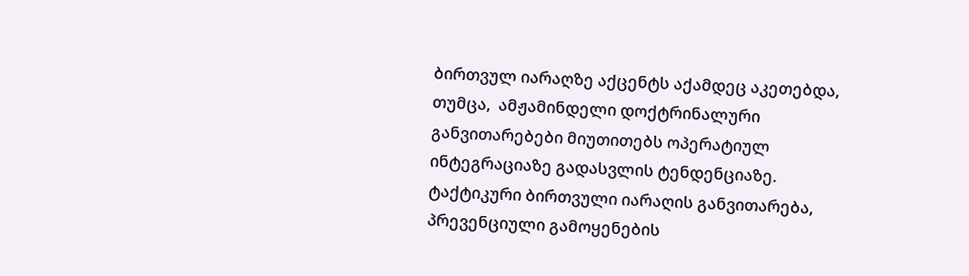ბირთვულ იარაღზე აქცენტს აქამდეც აკეთებდა, თუმცა,  ამჟამინდელი დოქტრინალური განვითარებები მიუთითებს ოპერატიულ ინტეგრაციაზე გადასვლის ტენდენციაზე. ტაქტიკური ბირთვული იარაღის განვითარება, პრევენციული გამოყენების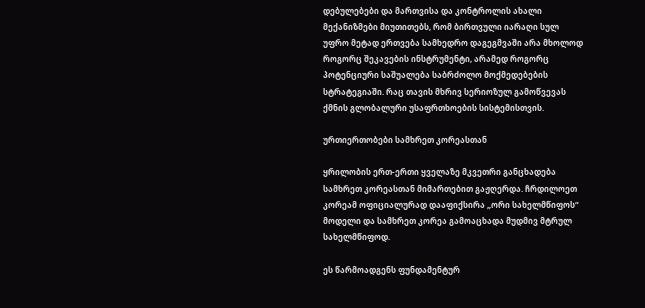დებულებები და მართვისა და კონტროლის ახალი მექანიზმები მიუთითებს, რომ ბირთვული იარაღი სულ უფრო მეტად ერთვება სამხედრო დაგეგმვაში არა მხოლოდ როგორც შეკავების ინსტრუმენტი, არამედ როგორც პოტენციური საშუალება საბრძოლო მოქმედებების სტრატეგიაში. რაც თავის მხრივ სერიოზულ გამოწვევას ქმნის გლობალური უსაფრთხოების სისტემისთვის.

ურთიერთობები სამხრეთ კორეასთან

ყრილობის ერთ-ერთი ყველაზე მკვეთრი განცხადება სამხრეთ კორეასთან მიმართებით გაჟღერდა. ჩრდილოეთ კორეამ ოფიციალურად დააფიქსირა „ორი სახელმწიფოს“ მოდელი და სამხრეთ კორეა გამოაცხადა მუდმივ მტრულ სახელმწიფოდ.

ეს წარმოადგენს ფუნდამენტურ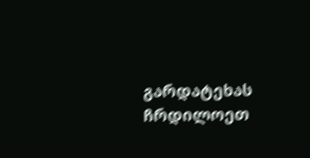გარდატეხას ჩრდილოეთ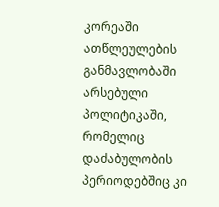კორეაში ათწლეულების განმავლობაში არსებული პოლიტიკაში, რომელიც დაძაბულობის პერიოდებშიც კი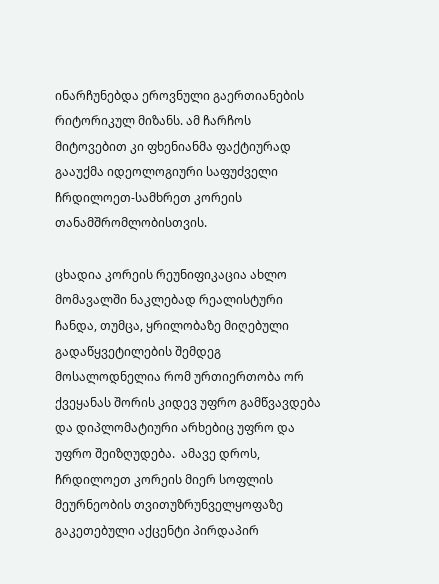ინარჩუნებდა ეროვნული გაერთიანების რიტორიკულ მიზანს. ამ ჩარჩოს მიტოვებით კი ფხენიანმა ფაქტიურად გააუქმა იდეოლოგიური საფუძველი ჩრდილოეთ-სამხრეთ კორეის თანამშრომლობისთვის.

ცხადია კორეის რეუნიფიკაცია ახლო მომავალში ნაკლებად რეალისტური ჩანდა, თუმცა, ყრილობაზე მიღებული გადაწყვეტილების შემდეგ მოსალოდნელია რომ ურთიერთობა ორ ქვეყანას შორის კიდევ უფრო გამწვავდება და დიპლომატიური არხებიც უფრო და უფრო შეიზღუდება.  ამავე დროს, ჩრდილოეთ კორეის მიერ სოფლის მეურნეობის თვითუზრუნველყოფაზე გაკეთებული აქცენტი პირდაპირ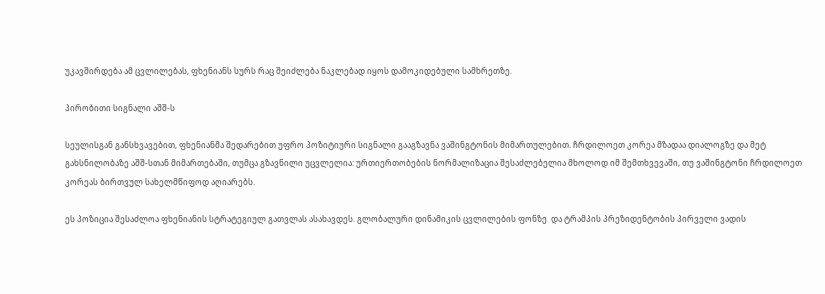უკავშირდება ამ ცვლილებას, ფხენიანს სურს რაც შეიძლება ნაკლებად იყოს დამოკიდებული სამხრეთზე.

პირობითი სიგნალი აშშ-ს

სეულისგან განსხვავებით, ფხენიანმა შედარებით უფრო პოზიტიური სიგნალი გააგზავნა ვაშინგტონის მიმართულებით. ჩრდილოეთ კორეა მზადაა დიალოგზე და მეტ გახსნილობაზე აშშ-სთან მიმართებაში, თუმცა გზავნილი უცვლელია: ურთიერთობების ნორმალიზაცია შესაძლებელია მხოლოდ იმ შემთხვევაში, თუ ვაშინგტონი ჩრდილოეთ კორეას ბირთვულ სახელმწიფოდ აღიარებს.

ეს პოზიცია შესაძლოა ფხენიანის სტრატეგიულ გათვლას ასახავდეს. გლობალური დინამიკის ცვლილების ფონზე  და ტრამპის პრეზიდენტობის პირველი ვადის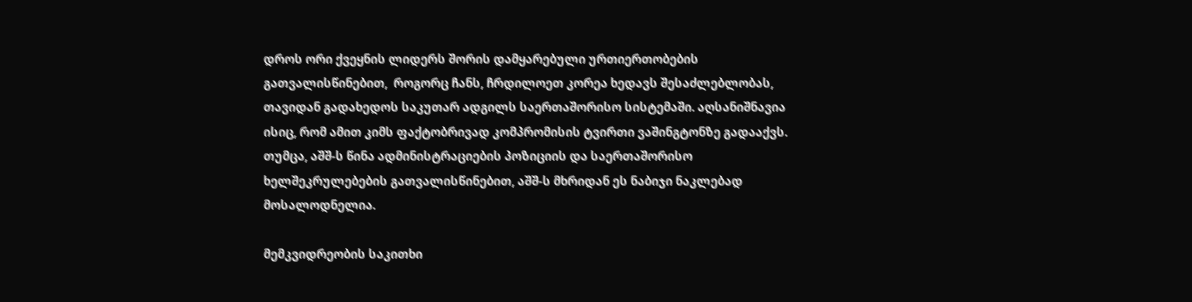დროს ორი ქვეყნის ლიდერს შორის დამყარებული ურთიერთობების გათვალისწინებით,  როგორც ჩანს, ჩრდილოეთ კორეა ხედავს შესაძლებლობას, თავიდან გადახედოს საკუთარ ადგილს საერთაშორისო სისტემაში. აღსანიშნავია ისიც, რომ ამით კიმს ფაქტობრივად კომპრომისის ტვირთი ვაშინგტონზე გადააქვს. თუმცა, აშშ-ს წინა ადმინისტრაციების პოზიციის და საერთაშორისო ხელშეკრულებების გათვალისწინებით, აშშ-ს მხრიდან ეს ნაბიჯი ნაკლებად მოსალოდნელია.

მემკვიდრეობის საკითხი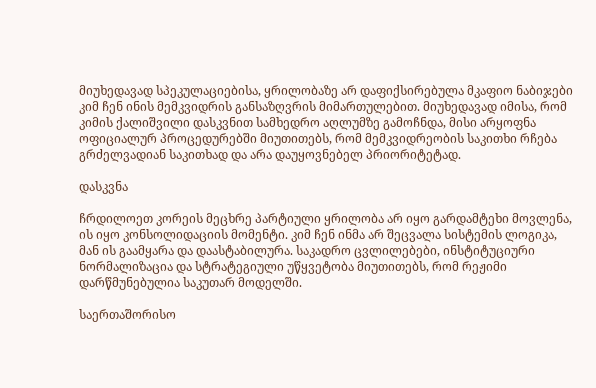მიუხედავად სპეკულაციებისა, ყრილობაზე არ დაფიქსირებულა მკაფიო ნაბიჯები კიმ ჩენ ინის მემკვიდრის განსაზღვრის მიმართულებით. მიუხედავად იმისა, რომ კიმის ქალიშვილი დასკვნით სამხედრო აღლუმზე გამოჩნდა, მისი არყოფნა ოფიციალურ პროცედურებში მიუთითებს, რომ მემკვიდრეობის საკითხი რჩება გრძელვადიან საკითხად და არა დაუყოვნებელ პრიორიტეტად.

დასკვნა

ჩრდილოეთ კორეის მეცხრე პარტიული ყრილობა არ იყო გარდამტეხი მოვლენა, ის იყო კონსოლიდაციის მომენტი. კიმ ჩენ ინმა არ შეცვალა სისტემის ლოგიკა, მან ის გაამყარა და დაასტაბილურა. საკადრო ცვლილებები, ინსტიტუციური ნორმალიზაცია და სტრატეგიული უწყვეტობა მიუთითებს, რომ რეჟიმი დარწმუნებულია საკუთარ მოდელში.

საერთაშორისო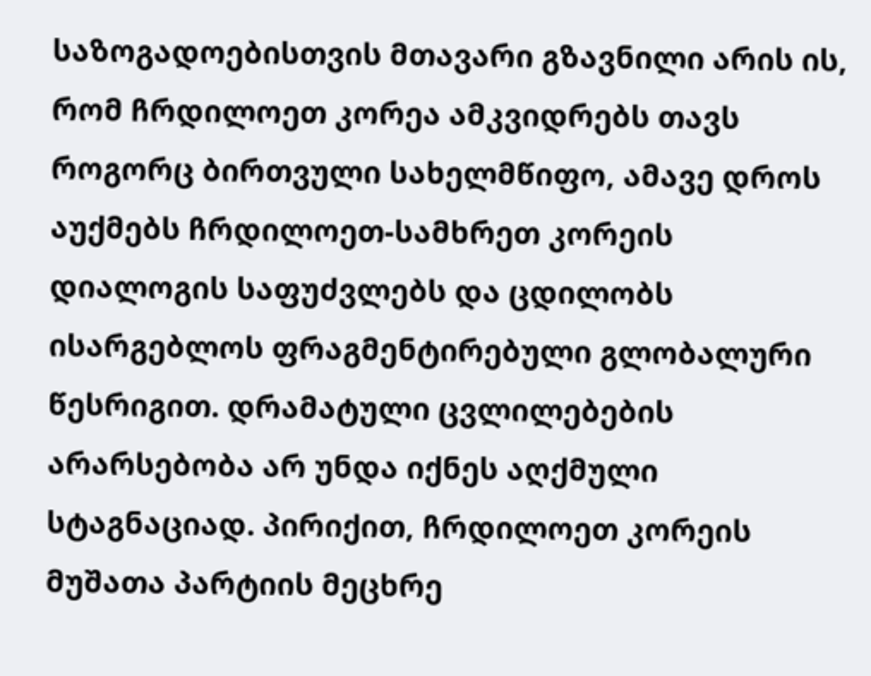საზოგადოებისთვის მთავარი გზავნილი არის ის, რომ ჩრდილოეთ კორეა ამკვიდრებს თავს როგორც ბირთვული სახელმწიფო, ამავე დროს აუქმებს ჩრდილოეთ-სამხრეთ კორეის დიალოგის საფუძვლებს და ცდილობს ისარგებლოს ფრაგმენტირებული გლობალური წესრიგით. დრამატული ცვლილებების არარსებობა არ უნდა იქნეს აღქმული სტაგნაციად. პირიქით, ჩრდილოეთ კორეის  მუშათა პარტიის მეცხრე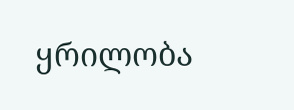ყრილობა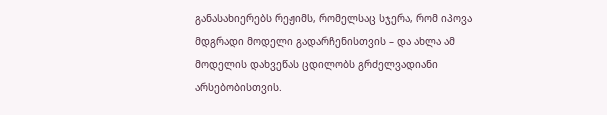განასახიერებს რეჟიმს, რომელსაც სჯერა, რომ იპოვა მდგრადი მოდელი გადარჩენისთვის – და ახლა ამ მოდელის დახვეწას ცდილობს გრძელვადიანი არსებობისთვის.